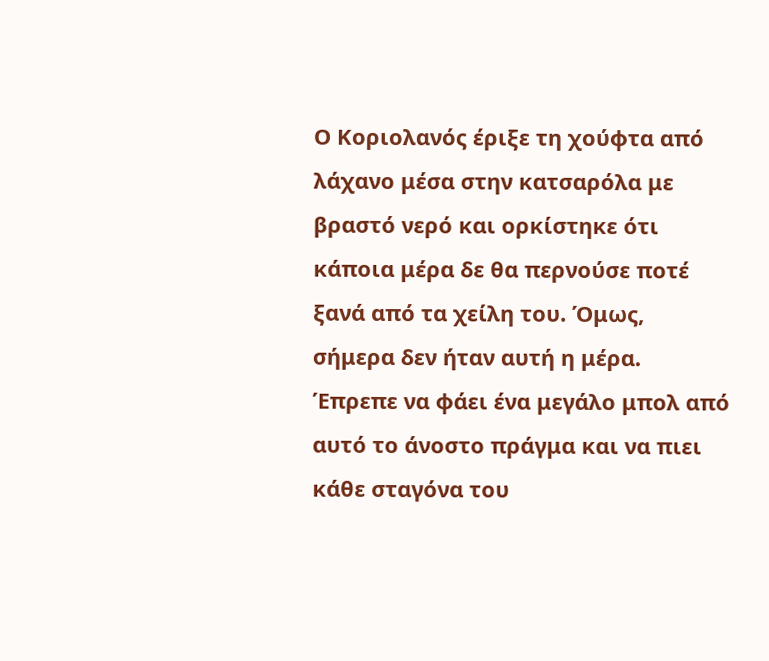Ο Κοριολανός έριξε τη χούφτα από λάχανο μέσα στην κατσαρόλα με βραστό νερό και ορκίστηκε ότι κάποια μέρα δε θα περνούσε ποτέ ξανά από τα χείλη του. Όμως, σήμερα δεν ήταν αυτή η μέρα. Έπρεπε να φάει ένα μεγάλο μπολ από αυτό το άνοστο πράγμα και να πιει κάθε σταγόνα του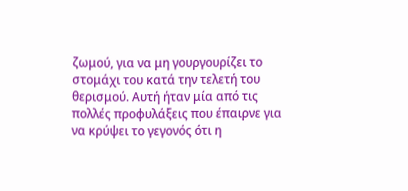ζωμού, για να μη γουργουρίζει το στομάχι του κατά την τελετή του θερισμού. Αυτή ήταν μία από τις πολλές προφυλάξεις που έπαιρνε για να κρύψει το γεγονός ότι η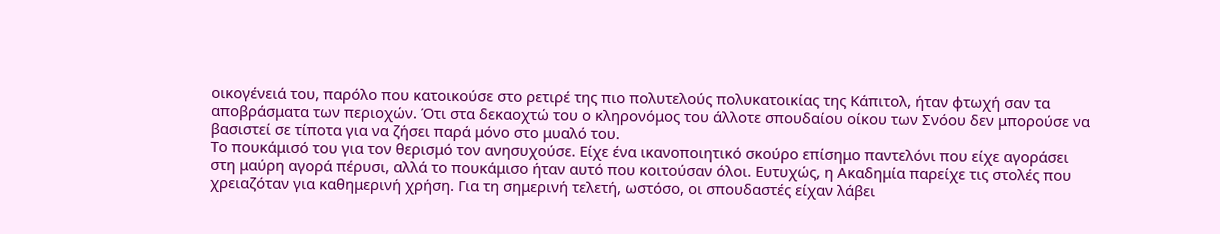οικογένειά του, παρόλο που κατοικούσε στο ρετιρέ της πιο πολυτελούς πολυκατοικίας της Κάπιτολ, ήταν φτωχή σαν τα αποβράσματα των περιοχών. Ότι στα δεκαοχτώ του ο κληρονόμος του άλλοτε σπουδαίου οίκου των Σνόου δεν μπορούσε να βασιστεί σε τίποτα για να ζήσει παρά μόνο στο μυαλό του.
Το πουκάμισό του για τον θερισμό τον ανησυχούσε. Είχε ένα ικανοποιητικό σκούρο επίσημο παντελόνι που είχε αγοράσει στη μαύρη αγορά πέρυσι, αλλά το πουκάμισο ήταν αυτό που κοιτούσαν όλοι. Ευτυχώς, η Ακαδημία παρείχε τις στολές που χρειαζόταν για καθημερινή χρήση. Για τη σημερινή τελετή, ωστόσο, οι σπουδαστές είχαν λάβει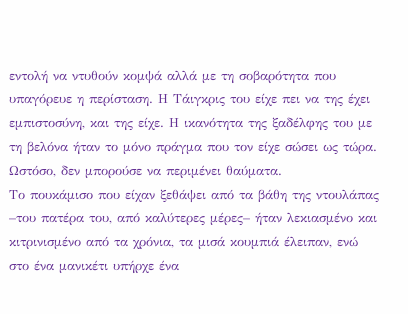εντολή να ντυθούν κομψά αλλά με τη σοβαρότητα που υπαγόρευε η περίσταση. Η Τάιγκρις του είχε πει να της έχει εμπιστοσύνη, και της είχε. Η ικανότητα της ξαδέλφης του με τη βελόνα ήταν το μόνο πράγμα που τον είχε σώσει ως τώρα. Ωστόσο, δεν μπορούσε να περιμένει θαύματα.
Το πουκάμισο που είχαν ξεθάψει από τα βάθη της ντουλάπας –του πατέρα του, από καλύτερες μέρες– ήταν λεκιασμένο και κιτρινισμένο από τα χρόνια, τα μισά κουμπιά έλειπαν, ενώ στο ένα μανικέτι υπήρχε ένα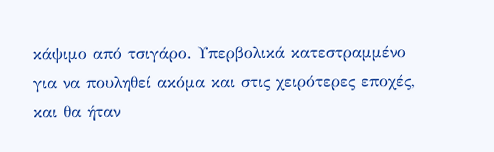κάψιμο από τσιγάρο. Υπερβολικά κατεστραμμένο για να πουληθεί ακόμα και στις χειρότερες εποχές, και θα ήταν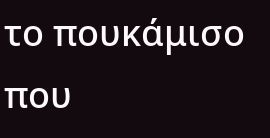το πουκάμισο που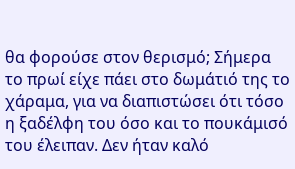θα φορούσε στον θερισμό; Σήμερα το πρωί είχε πάει στο δωμάτιό της το χάραμα, για να διαπιστώσει ότι τόσο η ξαδέλφη του όσο και το πουκάμισό του έλειπαν. Δεν ήταν καλό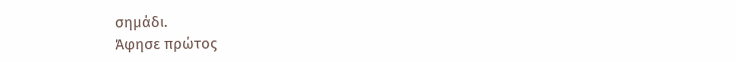σημάδι.
Άφησε πρώτος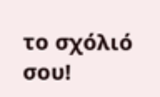το σχόλιό σου!